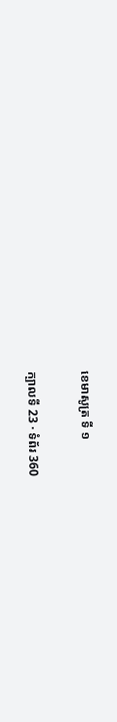ខេមាសូត្រ ទី ១

ក្បាលទី 23 · ទំព័រ 360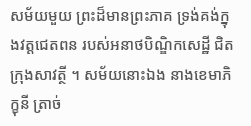សម័យមួយ ព្រះដ៏មានព្រះភាគ ទ្រង់គង់ក្នុងវត្តជេតពន របស់អនាថបិណ្ឌិកសេដ្ឋី ជិតក្រុងសាវត្ថី ។ សម័យនោះឯង នាងខេមាភិក្ខុនី ត្រាច់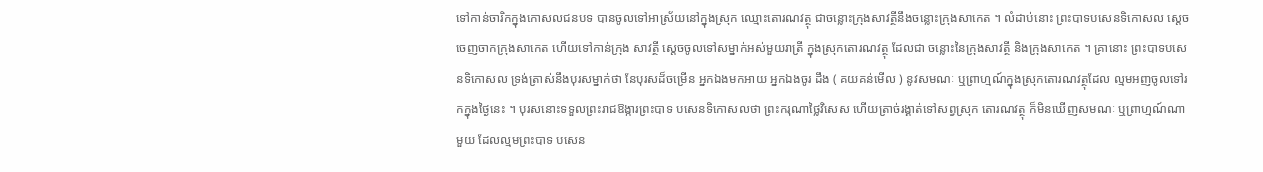ទៅកាន់ចារិកក្នុងកោសលជនបទ បានចូលទៅអាស្រ័យនៅក្នុងស្រុក ឈ្មោះតោរណវត្ថុ ជាចន្លោះក្រុងសាវត្ថីនឹងចន្លោះក្រុងសាកេត ។ លំដាប់នោះ ព្រះបាទបសេនទិកោសល ស្តេចចេញចាកក្រុងសាកេត ហើយទៅកាន់ក្រុង សាវត្ថី ស្តេចចូលទៅសម្នាក់អស់មួយរាត្រី ក្នុងស្រុកតោរណវត្ថុ ដែលជា ចន្លោះនៃក្រុងសាវត្ថី និងក្រុងសាកេត ។ គ្រានោះ ព្រះបាទបសេនទិកោសល ទ្រង់ត្រាស់នឹងបុរសម្នាក់ថា នែបុរសដ៏ចម្រើន អ្នកឯងមកអាយ អ្នកឯងចូរ ដឹង ( គយគន់មើល ) នូវសមណៈ ឬព្រាហ្មណ៍ក្នុងស្រុកតោរណវត្ថុដែល ល្មមអញចូលទៅរកក្នុងថ្ងៃនេះ ។ បុរសនោះទទួលព្រះរាជឱង្ការព្រះបាទ បសេនទិកោសលថា ព្រះករុណាថ្លៃវិសេស ហើយត្រាច់រង្គាត់ទៅសព្វស្រុក តោរណវត្ថុ ក៏មិនឃើញសមណៈ ឬព្រាហ្មណ៍ណាមួយ ដែលល្មមព្រះបាទ បសេន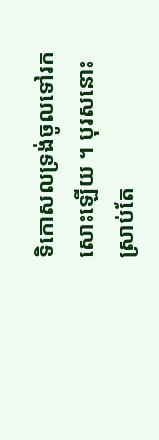ទិកោសលទ្រង់ចូលទៅរកសោះឡើយ ។ បុរសនោះស្រាប់តែ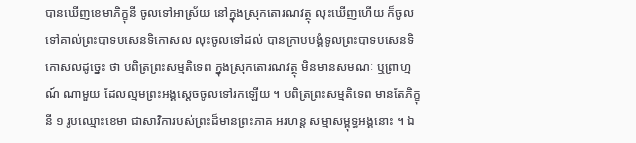បានឃើញខេមាភិក្ខុនី ចូលទៅអាស្រ័យ នៅក្នុងស្រុកតោរណវត្ថុ លុះឃើញហើយ ក៏ចូលទៅគាល់ព្រះបាទបសេនទិកោសល លុះចូលទៅដល់ បានក្រាបបង្គំទូលព្រះបាទបសេនទិកោសលដូច្នេះ ថា បពិត្រព្រះសម្មតិទេព ក្នុងស្រុកតោរណវត្ថុ មិនមានសមណៈ ឬព្រាហ្មណ៍ ណាមួយ ដែលល្មមព្រះអង្គស្តេចចូលទៅរកឡើយ ។ បពិត្រព្រះសម្មតិទេព មានតែភិក្ខុនី ១ រូបឈ្មោះខេមា ជាសាវិការបស់ព្រះដ៏មានព្រះភាគ អរហន្ត សម្មាសម្ពុទ្ធអង្គនោះ ។ ឯ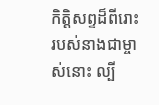កិត្តិសព្ទដ៏ពីរោះរបស់នាងជាម្ចាស់នោះ ល្បី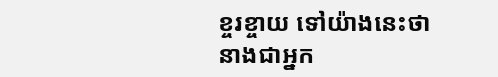ខ្ចរខ្ចាយ ទៅយ៉ាងនេះថា នាងជាអ្នក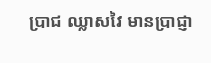ប្រាជ ឈ្លាសវៃ មានប្រាជ្ញា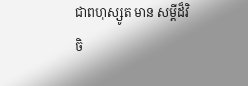ជាពហុស្សូត មាន សម្តីដ៏វិចិ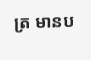ត្រ មានប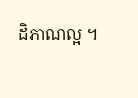ដិភាណល្អ ។